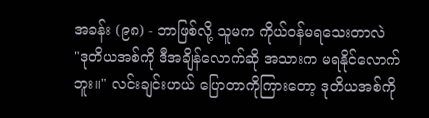အခန်း (၉၈) - ဘာဖြစ်လို့ သူမက ကိုယ်ဝန်မရသေးတာလဲ
"ဒုတိယအစ်ကို ဒီအချိန်လောက်ဆို အသားက မရနိုင်လောက်ဘူး။" လင်းချင်းဟယ် ပြောတာကိုကြားတော့ ဒုတိယအစ်ကို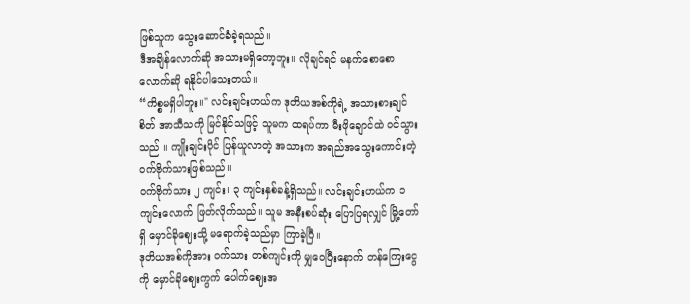ဖြစ်သူက သွေးဆောင်ခံခဲ့ရသည်။
ဒီအချိန်လောက်ဆို အသားမရှိတော့ဘူး။ လိုချင်ရင် မနက်စောစောလောက်ဆို ရနိုင်ပါသေးတယ်။
“ကိစ္စမရှိပါဘူး။" လင်းချင်းဟယ်က ဒုတိယအစ်ကိုရဲ့ အသားစားချင်စိတ် အာသီသကို မြင်နိုင်သဖြင့် သူမက ထရပ်ကာ မီးဖိုချောင်ထဲ ဝင်သွားသည် ။ ကျိုးချင်းပိုင် ပြန်ယူလာတဲ့ အသားက အရည်အသွေးကောင်းတဲ့ ဝက်ဗိုက်သားဖြစ်သည်။
ဝက်ဗိုက်သား ၂ ကျင်း၊ ၃ ကျင်းနှစ်ခန့်ရှိသည်။ လင်းချင်းဟယ်က ၁ကျင်းလောက် ဖြတ်လိုက်သည်။ သူမ အနီးစပ်ဆုံး ပြောပြရလျှင် မြို့တော်ရှိ မှောင်ခိုဈေးသို့ မရောက်ခဲ့သည်မှာ ကြာခဲ့ပြီ။
ဒုတိယအစ်ကိုအား ဝက်သား တစ်ကျင်းကို မျှဝေပြီးနောက် တန်ကြေးငွေကို မှောင်ခိုဈေးကွက် ပေါက်ဈေးအ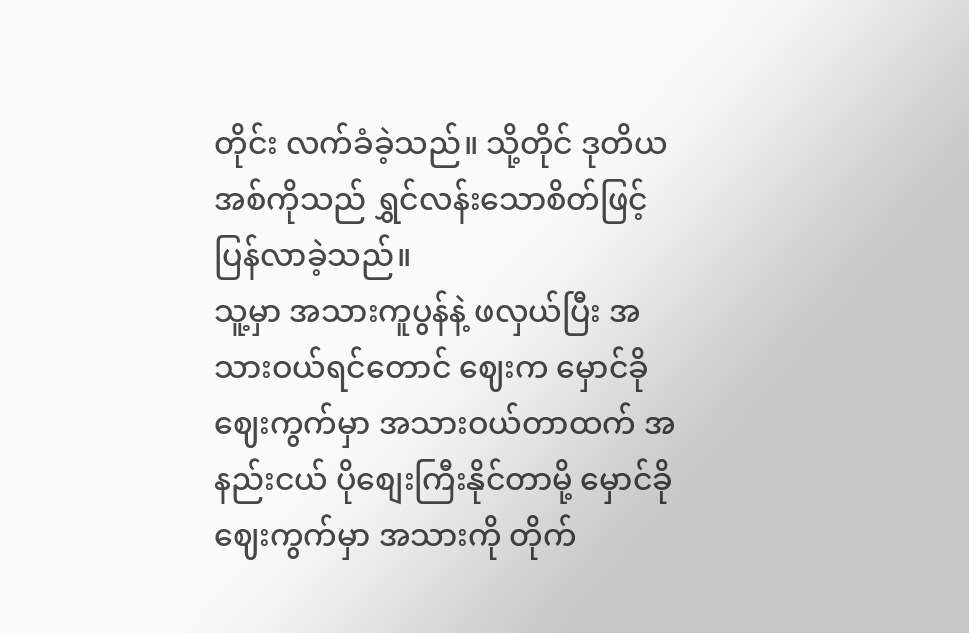တိုင်း လက်ခံခဲ့သည်။ သို့တိုင် ဒုတိယအစ်ကိုသည် ရွှင်လန်းသောစိတ်ဖြင့် ပြန်လာခဲ့သည်။
သူ့မှာ အသားကူပွန်နဲ့ ဖလှယ်ပြီး အသားဝယ်ရင်တောင် ဈေးက မှောင်ခိုဈေးကွက်မှာ အသားဝယ်တာထက် အနည်းငယ် ပိုစျေးကြီးနိုင်တာမို့ မှောင်ခိုဈေးကွက်မှာ အသားကို တိုက်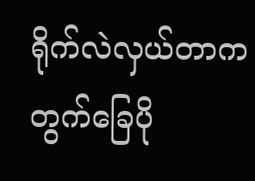ရိုက်လဲလှယ်တာက တွက်ခြေပို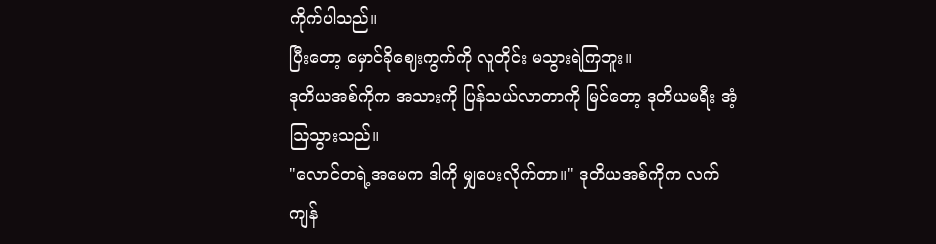ကိုက်ပါသည်။
ပြီးတော့ မှောင်ခိုဈေးကွက်ကို လူတိုင်း မသွားရဲကြဘူး။
ဒုတိယအစ်ကိုက အသားကို ပြန်သယ်လာတာကို မြင်တော့ ဒုတိယမရီး အံ့ဩသွားသည်။
"လောင်တရဲ့အမေက ဒါကို မျှပေးလိုက်တာ။" ဒုတိယအစ်ကိုက လက်ကျန်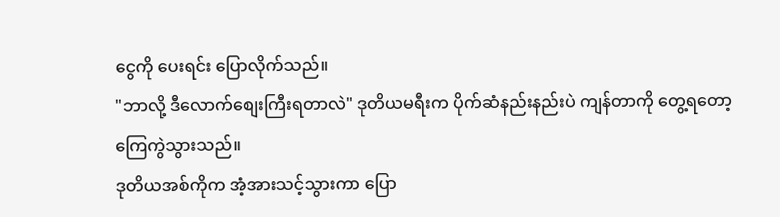ငွေကို ပေးရင်း ပြောလိုက်သည်။
"ဘာလို့ ဒီလောက်စျေးကြီးရတာလဲ" ဒုတိယမရီးက ပိုက်ဆံနည်းနည်းပဲ ကျန်တာကို တွေ့ရတော့ ကြေကွဲသွားသည်။
ဒုတိယအစ်ကိုက အံ့အားသင့်သွားကာ ပြော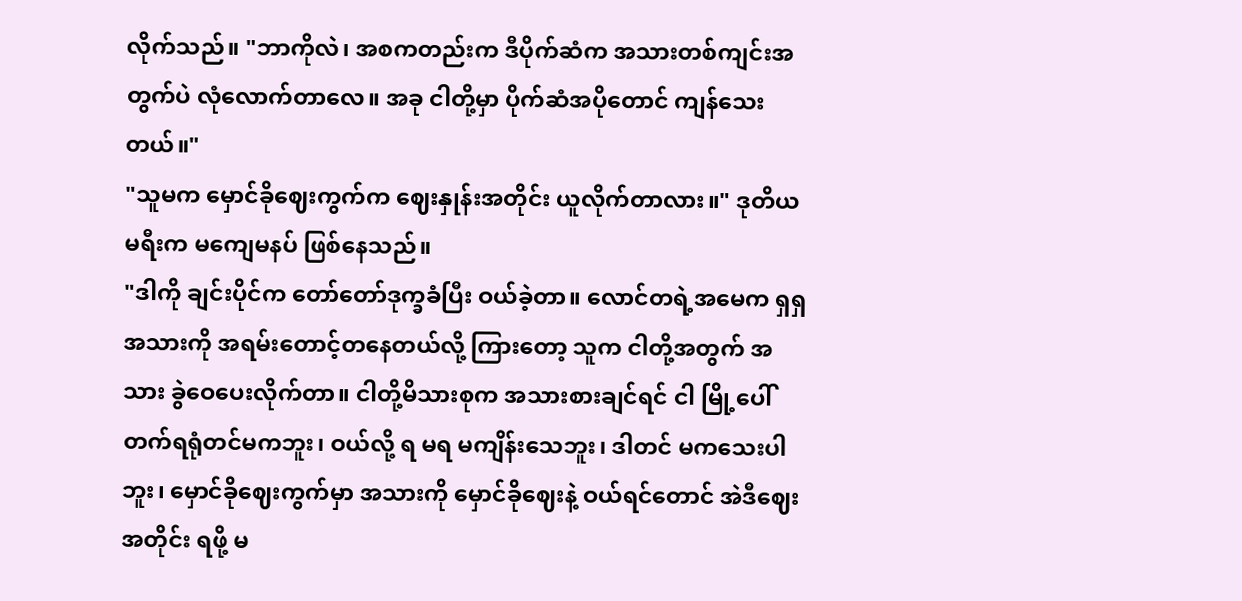လိုက်သည်။ "ဘာကိုလဲ၊ အစကတည်းက ဒီပိုက်ဆံက အသားတစ်ကျင်းအတွက်ပဲ လုံလောက်တာလေ။ အခု ငါတို့မှာ ပိုက်ဆံအပိုတောင် ကျန်သေးတယ်။"
"သူမက မှောင်ခိုဈေးကွက်က ဈေးနှုန်းအတိုင်း ယူလိုက်တာလား။" ဒုတိယမရီးက မကျေမနပ် ဖြစ်နေသည်။
"ဒါကို ချင်းပိုင်က တော်တော်ဒုက္ခခံပြီး ဝယ်ခဲ့တာ။ လောင်တရဲ့အမေက ရှရှ အသားကို အရမ်းတောင့်တနေတယ်လို့ ကြားတော့ သူက ငါတို့အတွက် အသား ခွဲဝေပေးလိုက်တာ။ ငါတို့မိသားစုက အသားစားချင်ရင် ငါ မြို့ပေါ် တက်ရရုံတင်မကဘူး၊ ဝယ်လို့ ရ မရ မကျိန်းသေဘူး၊ ဒါတင် မကသေးပါဘူး၊ မှောင်ခိုဈေးကွက်မှာ အသားကို မှောင်ခိုဈေးနဲ့ ဝယ်ရင်တောင် အဲဒီဈေးအတိုင်း ရဖို့ မ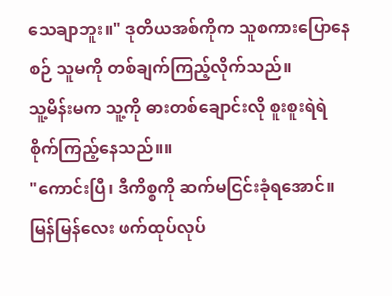သေချာဘူး။" ဒုတိယအစ်ကိုက သူစကားပြောနေစဉ် သူမကို တစ်ချက်ကြည့်လိုက်သည်။
သူ့မိန်းမက သူ့ကို ဓားတစ်ချောင်းလို စူးစူးရဲရဲ စိုက်ကြည့်နေသည်။။
"ကောင်းပြီ၊ ဒီကိစ္စကို ဆက်မငြင်းခုံရအောင်။ မြန်မြန်လေး ဖက်ထုပ်လုပ်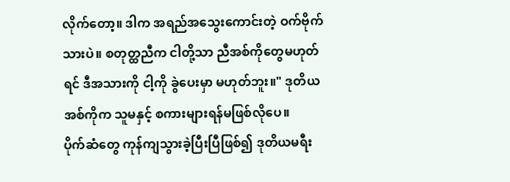လိုက်တော့။ ဒါက အရည်အသွေးကောင်းတဲ့ ဝက်ဗိုက်သားပဲ။ စတုတ္ထညီက ငါတို့သာ ညီအစ်ကိုတွေမဟုတ်ရင် ဒီအသားကို ငါ့ကို ခွဲပေးမှာ မဟုတ်ဘူး။" ဒုတိယအစ်ကိုက သူမနှင့် စကားများရန်မဖြစ်လိုပေ။
ပိုက်ဆံတွေ ကုန်ကျသွားခဲ့ပြီးပြီဖြစ်၍ ဒုတိယမရီး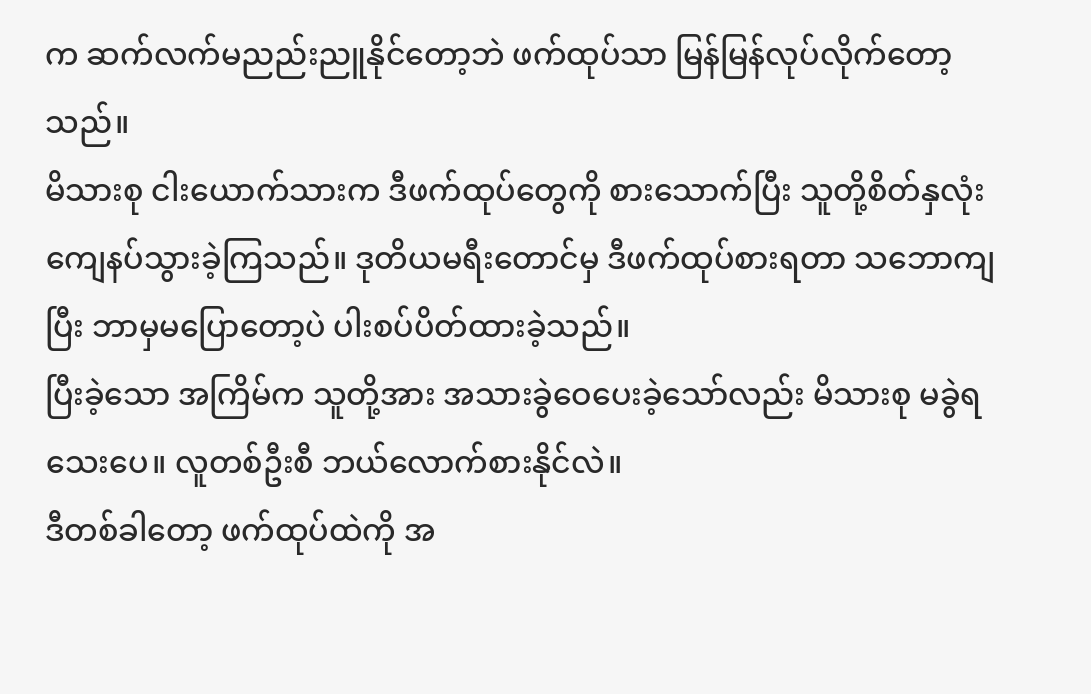က ဆက်လက်မညည်းညူနိုင်တော့ဘဲ ဖက်ထုပ်သာ မြန်မြန်လုပ်လိုက်တော့သည်။
မိသားစု ငါးယောက်သားက ဒီဖက်ထုပ်တွေကို စားသောက်ပြီး သူတို့စိတ်နှလုံး ကျေနပ်သွားခဲ့ကြသည်။ ဒုတိယမရီးတောင်မှ ဒီဖက်ထုပ်စားရတာ သဘောကျပြီး ဘာမှမပြောတော့ပဲ ပါးစပ်ပိတ်ထားခဲ့သည်။
ပြီးခဲ့သော အကြိမ်က သူတို့အား အသားခွဲဝေပေးခဲ့သော်လည်း မိသားစု မခွဲရသေးပေ။ လူတစ်ဦးစီ ဘယ်လောက်စားနိုင်လဲ။
ဒီတစ်ခါတော့ ဖက်ထုပ်ထဲကို အ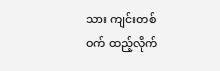သား ကျင်းတစ်ဝက် ထည့်လိုက်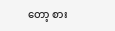တော့ စား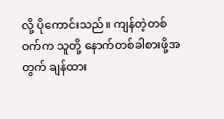လို့ ပိုကောင်းသည်။ ကျန်တဲ့တစ်ဝက်က သူတို့ နောက်တစ်ခါစားဖို့အတွက် ချန်ထား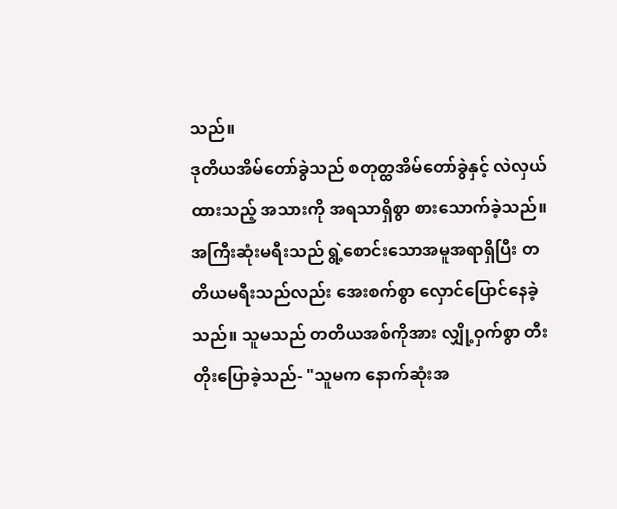သည်။
ဒုတိယအိမ်တော်ခွဲသည် စတုတ္ထအိမ်တော်ခွဲနှင့် လဲလှယ်ထားသည့် အသားကို အရသာရှိစွာ စားသောက်ခဲ့သည်။
အကြီးဆုံးမရီးသည် ရွဲ့စောင်းသောအမူအရာရှိပြီး တတိယမရီးသည်လည်း အေးစက်စွာ လှောင်ပြောင်နေခဲ့သည်။ သူမသည် တတိယအစ်ကိုအား လျှို့ဝှက်စွာ တီးတိုးပြောခဲ့သည်- "သူမက နောက်ဆုံးအ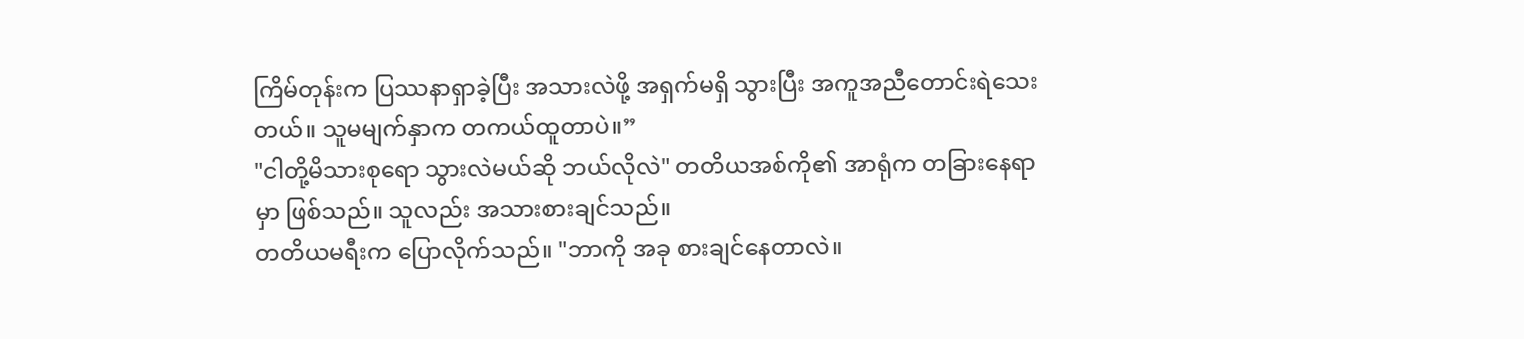ကြိမ်တုန်းက ပြဿနာရှာခဲ့ပြီး အသားလဲဖို့ အရှက်မရှိ သွားပြီး အကူအညီတောင်းရဲသေးတယ်။ သူမမျက်နှာက တကယ်ထူတာပဲ။”
"ငါတို့မိသားစုရော သွားလဲမယ်ဆို ဘယ်လိုလဲ" တတိယအစ်ကို၏ အာရုံက တခြားနေရာမှာ ဖြစ်သည်။ သူလည်း အသားစားချင်သည်။
တတိယမရီးက ပြောလိုက်သည်။ "ဘာကို အခု စားချင်နေတာလဲ။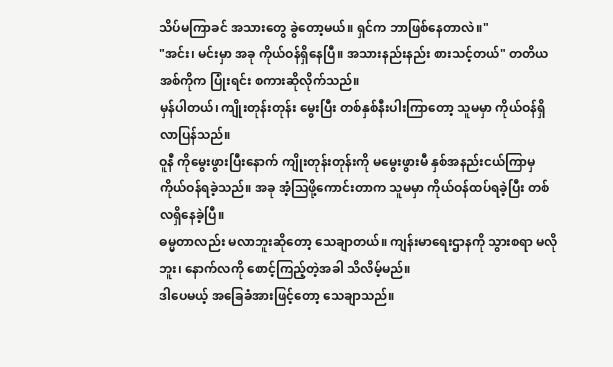သိပ်မကြာခင် အသားတွေ ခွဲတော့မယ်။ ရှင်က ဘာဖြစ်နေတာလဲ။"
"အင်း၊ မင်းမှာ အခု ကိုယ်ဝန်ရှိနေပြီ။ အသားနည်းနည်း စားသင့်တယ်" တတိယအစ်ကိုက ပြုံးရင်း စကားဆိုလိုက်သည်။
မှန်ပါတယ်၊ ကျိုးတုန်းတုန်း မွေးပြီး တစ်နှစ်နီးပါးကြာတော့ သူမမှာ ကိုယ်ဝန်ရှိလာပြန်သည်။
ဝူနီ ကိုမွေးဖွားပြီးနောက် ကျိုးတုန်းတုန်းကို မမွေးဖွားမီ နှစ်အနည်းငယ်ကြာမှ ကိုယ်ဝန်ရခဲ့သည်။ အခု အံ့သြဖို့ကောင်းတာက သူမမှာ ကိုယ်ဝန်ထပ်ရခဲ့ပြီး တစ်လရှိနေခဲ့ပြီ။
ဓမ္မတာလည်း မလာဘူးဆိုတော့ သေချာတယ်။ ကျန်းမာရေးဌာနကို သွားစရာ မလိုဘူး၊ နောက်လကို စောင့်ကြည့်တဲ့အခါ သိလိမ့်မည်။
ဒါပေမယ့် အခြေခံအားဖြင့်တော့ သေချာသည်။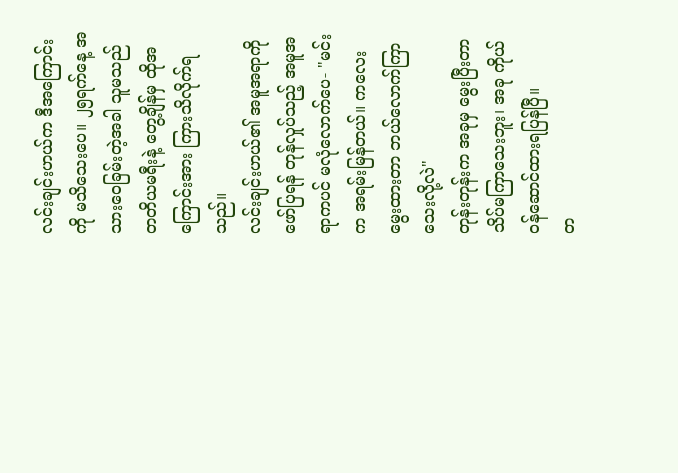လင်းချင်းဟယ်က ဒီအကြောင်းကို မသိသေးပေ။ ၂၅ရက်နေ့ အသားဝေခြမ်းတဲ့အခါ သူမသည် တတိယမရီးနဲ့ တွေ့ချိန်မှ ထိုအကြောင်းအား ကြားသိလိုက်ရသည်။
လင်းချင်းဟယ်၏ အမူအရာကို ဖော်ပြရန် တုန်လှုပ်သည့် အမူအရာကပင် မလုံလောက်ပေ- "မင်းက အရမ်းမြန်တယ်။ ကလေးမွေးထားတာ ဘယ်လောက်ကြာသေးလို့လဲ"
တုန်းတုန်းက အခုမှ မွေးပြီးတာ သိပ်မကြာသေးဘူး၊ အခု ကိုယ်ဝန်ဆောင်ထားရပြန်ပြီ။
တ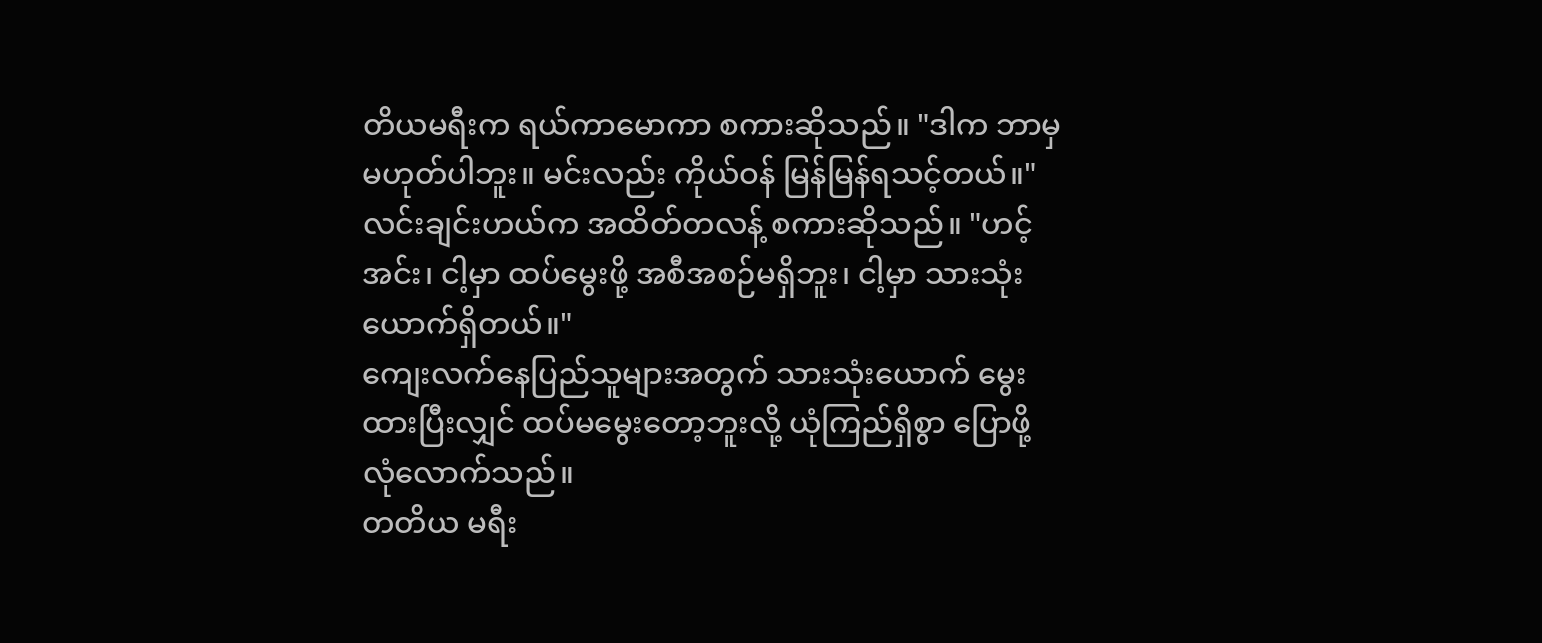တိယမရီးက ရယ်ကာမောကာ စကားဆိုသည်။ "ဒါက ဘာမှ မဟုတ်ပါဘူး။ မင်းလည်း ကိုယ်ဝန် မြန်မြန်ရသင့်တယ်။"
လင်းချင်းဟယ်က အထိတ်တလန့် စကားဆိုသည်။ "ဟင့်အင်း၊ ငါ့မှာ ထပ်မွေးဖို့ အစီအစဉ်မရှိဘူး၊ ငါ့မှာ သားသုံးယောက်ရှိတယ်။"
ကျေးလက်နေပြည်သူများအတွက် သားသုံးယောက် မွေးထားပြီးလျှင် ထပ်မမွေးတော့ဘူးလို့ ယုံကြည်ရှိစွာ ပြောဖို့ လုံလောက်သည်။
တတိယ မရီး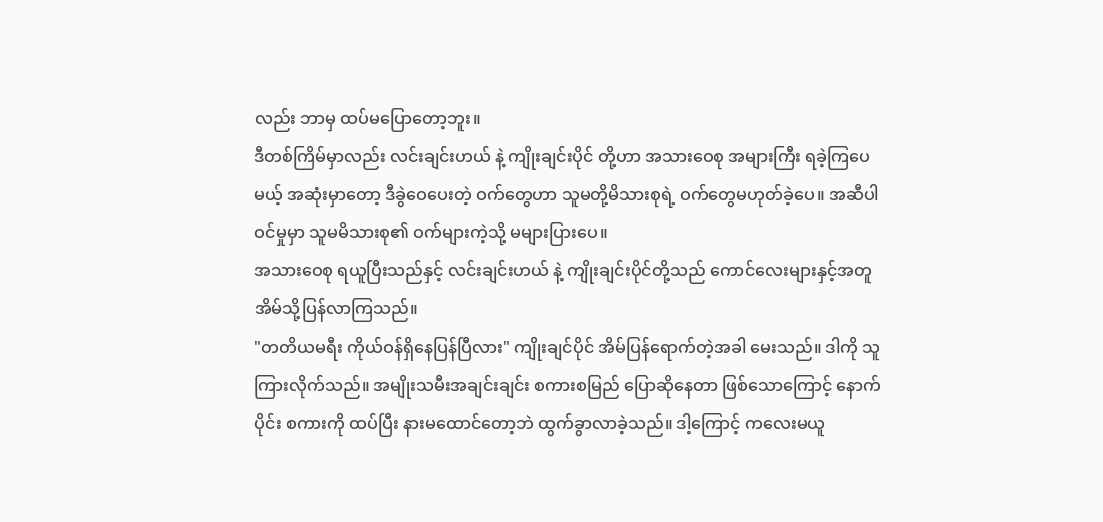လည်း ဘာမှ ထပ်မပြောတော့ဘူး။
ဒီတစ်ကြိမ်မှာလည်း လင်းချင်းဟယ် နဲ့ ကျိုးချင်းပိုင် တို့ဟာ အသားဝေစု အများကြီး ရခဲ့ကြပေမယ့် အဆုံးမှာတော့ ဒီခွဲဝေပေးတဲ့ ဝက်တွေဟာ သူမတို့မိသားစုရဲ့ ဝက်တွေမဟုတ်ခဲ့ပေ။ အဆီပါဝင်မှုမှာ သူမမိသားစု၏ ဝက်များကဲ့သို့ မများပြားပေ။
အသားဝေစု ရယူပြီးသည်နှင့် လင်းချင်းဟယ် နဲ့ ကျိုးချင်းပိုင်တို့သည် ကောင်လေးများနှင့်အတူ အိမ်သို့ပြန်လာကြသည်။
"တတိယမရီး ကိုယ်ဝန်ရှိနေပြန်ပြီလား" ကျိုးချင်ပိုင် အိမ်ပြန်ရောက်တဲ့အခါ မေးသည်။ ဒါကို သူ ကြားလိုက်သည်။ အမျိုးသမီးအချင်းချင်း စကားစမြည် ပြောဆိုနေတာ ဖြစ်သောကြောင့် နောက်ပိုင်း စကားကို ထပ်ပြီး နားမထောင်တော့ဘဲ ထွက်ခွာလာခဲ့သည်။ ဒါ့ကြောင့် ကလေးမယူ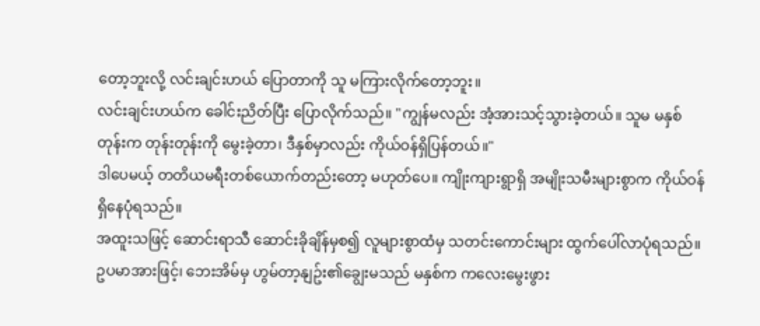တော့ဘူးလို့ လင်းချင်းဟယ် ပြောတာကို သူ မကြားလိုက်တော့ဘူး။
လင်းချင်းဟယ်က ခေါင်းညိတ်ပြီး ပြောလိုက်သည်။ "ကျွန်မလည်း အံ့အားသင့်သွားခဲ့တယ်။ သူမ မနှစ်တုန်းက တုန်းတုန်းကို မွေးခဲ့တာ၊ ဒီနှစ်မှာလည်း ကိုယ်ဝန်ရှိပြန်တယ်။"
ဒါပေမယ့် တတိယမရီးတစ်ယောက်တည်းတော့ မဟုတ်ပေ။ ကျိုးကျားရွာရှိ အမျိုးသမီးများစွာက ကိုယ်ဝန်ရှိနေပုံရသည်။
အထူးသဖြင့် ဆောင်းရာသီ ဆောင်းခိုချိန်မှစ၍ လူများစွာထံမှ သတင်းကောင်းများ ထွက်ပေါ်လာပုံရသည်။ ဥပမာအားဖြင့်၊ ဘေးအိမ်မှ ဟွမ်တာ့နျဥ်း၏ချွေးမသည် မနှစ်က ကလေးမွေးဖွား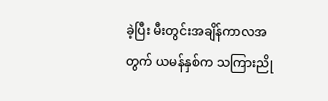ခဲ့ပြီး မီးတွင်းအချိန်ကာလအတွက် ယမန်နှစ်က သကြားညို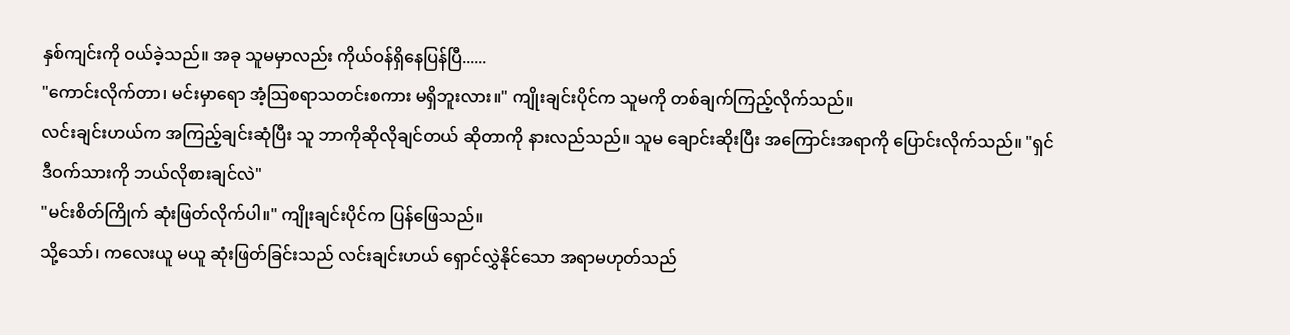နှစ်ကျင်းကို ဝယ်ခဲ့သည်။ အခု သူမမှာလည်း ကိုယ်ဝန်ရှိနေပြန်ပြီ......
"ကောင်းလိုက်တာ၊ မင်းမှာရော အံ့သြစရာသတင်းစကား မရှိဘူးလား။" ကျိုးချင်းပိုင်က သူမကို တစ်ချက်ကြည့်လိုက်သည်။
လင်းချင်းဟယ်က အကြည့်ချင်းဆုံပြီး သူ ဘာကိုဆိုလိုချင်တယ် ဆိုတာကို နားလည်သည်။ သူမ ချောင်းဆိုးပြီး အကြောင်းအရာကို ပြောင်းလိုက်သည်။ "ရှင် ဒီဝက်သားကို ဘယ်လိုစားချင်လဲ"
"မင်းစိတ်ကြိုက် ဆုံးဖြတ်လိုက်ပါ။" ကျိုးချင်းပိုင်က ပြန်ဖြေသည်။
သို့သော်၊ ကလေးယူ မယူ ဆုံးဖြတ်ခြင်းသည် လင်းချင်းဟယ် ရှောင်လွှဲနိုင်သော အရာမဟုတ်သည်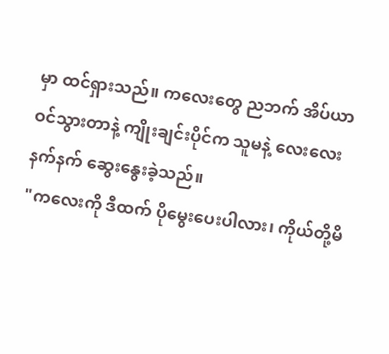မှာ ထင်ရှားသည်။ ကလေးတွေ ညဘက် အိပ်ယာဝင်သွားတာနဲ့ ကျိုးချင်းပိုင်က သူမနဲ့ လေးလေးနက်နက် ဆွေးနွေးခဲ့သည်။
"ကလေးကို ဒီထက် ပိုမွေးပေးပါလား၊ ကိုယ်တို့မိ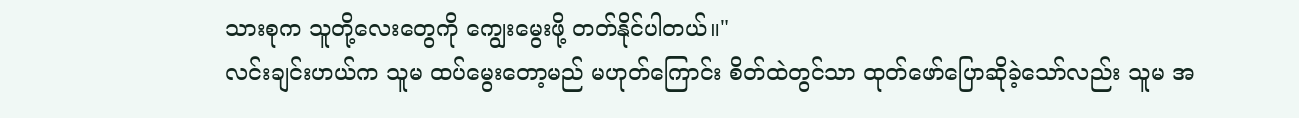သားစုက သူတို့လေးတွေကို ကျွေးမွေးဖို့ တတ်နိုင်ပါတယ်။"
လင်းချင်းဟယ်က သူမ ထပ်မွေးတော့မည် မဟုတ်ကြောင်း စိတ်ထဲတွင်သာ ထုတ်ဖော်ပြောဆိုခဲ့သော်လည်း သူမ အ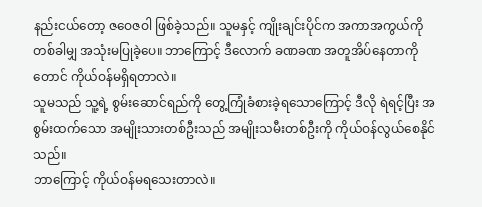နည်းငယ်တော့ ဇဝေဇဝါ ဖြစ်ခဲ့သည်။ သူမနှင့် ကျိုးချင်းပိုင်က အကာအကွယ်ကို တစ်ခါမျှ အသုံးမပြုခဲ့ပေ။ ဘာကြောင့် ဒီလောက် ခဏခဏ အတူအိပ်နေတာကိုတောင် ကိုယ်ဝန်မရှိရတာလဲ။
သူမသည် သူ့ရဲ့ စွမ်းဆောင်ရည်ကို တွေ့ကြုံခံစားခဲ့ရသောကြောင့် ဒီလို ရဲရင့်ပြီး အစွမ်းထက်သော အမျိုးသားတစ်ဦးသည် အမျိုးသမီးတစ်ဦးကို ကိုယ်ဝန်လွယ်စေနိုင်သည်။
ဘာကြောင့် ကိုယ်ဝန်မရသေးတာလဲ။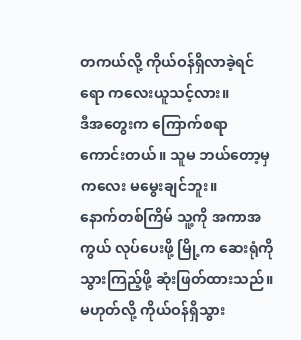တကယ်လို့ ကိုယ်ဝန်ရှိလာခဲ့ရင်ရော ကလေးယူသင့်လား။
ဒီအတွေးက ကြောက်စရာ ကောင်းတယ်။ သူမ ဘယ်တော့မှ ကလေး မမွေးချင်ဘူး။
နောက်တစ်ကြိမ် သူ့ကို အကာအကွယ် လုပ်ပေးဖို့ မြို့က ဆေးရုံကို သွားကြည့်ဖို့ ဆုံးဖြတ်ထားသည်။ မဟုတ်လို့ ကိုယ်ဝန်ရှိသွား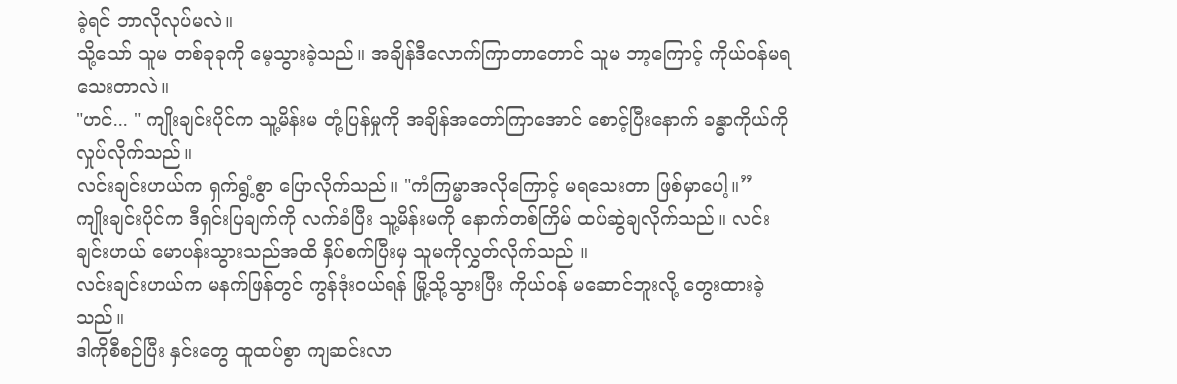ခဲ့ရင် ဘာလိုလုပ်မလဲ။
သို့သော် သူမ တစ်ခုခုကို မေ့သွားခဲ့သည်။ အချိန်ဒီလောက်ကြာတာတောင် သူမ ဘာ့ကြောင့် ကိုယ်ဝန်မရသေးတာလဲ။
"ဟင်... " ကျိုးချင်းပိုင်က သူ့မိန်းမ တုံ့ပြန်မှုကို အချိန်အတော်ကြာအောင် စောင့်ပြီးနောက် ခန္ဓာကိုယ်ကိုလှုပ်လိုက်သည်။
လင်းချင်းဟယ်က ရှက်ရွံ့စွာ ပြောလိုက်သည်။ "ကံကြမ္မာအလိုကြောင့် မရသေးတာ ဖြစ်မှာပေါ့။”
ကျိုးချင်းပိုင်က ဒီရှင်းပြချက်ကို လက်ခံပြီး သူ့မိန်းမကို နောက်တစ်ကြိမ် ထပ်ဆွဲချလိုက်သည်။ လင်းချင်းဟယ် မောပန်းသွားသည်အထိ နှိပ်စက်ပြီးမှ သူမကိုလွှတ်လိုက်သည် ။
လင်းချင်းဟယ်က မနက်ဖြန်တွင် ကွန်ဒုံးဝယ်ရန် မြို့သို့သွားပြီး ကိုယ်ဝန် မဆောင်ဘူးလို့ တွေးထားခဲ့သည်။
ဒါကိုစီစဉ်ပြီး နှင်းတွေ ထူထပ်စွာ ကျဆင်းလာ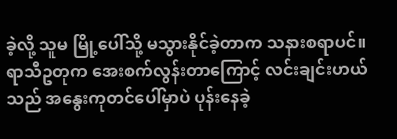ခဲ့လို့ သူမ မြို့ပေါ်သို့ မသွားနိုင်ခဲ့တာက သနားစရာပင်။
ရာသီဥတုက အေးစက်လွန်းတာကြောင့် လင်းချင်းဟယ်သည် အနွေးကုတင်ပေါ်မှာပဲ ပုန်းနေခဲ့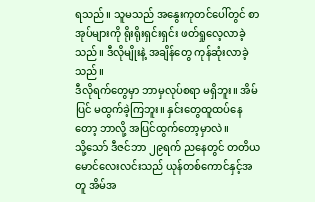ရသည်။ သူမသည် အနွေးကုတင်ပေါ်တွင် စာအုပ်များကို ရိုးရိုးရှင်းရှင်း ဖတ်ရှုလေ့လာခဲ့သည်။ ဒီလိုမျိုးနဲ့ အချိန်တွေ ကုန်ဆုံးလာခဲ့သည်။
ဒီလိုရက်တွေမှာ ဘာမှလုပ်စရာ မရှိဘူး။ အိမ်ပြင် မထွက်ခဲ့ကြဘူး။ နှင်းတွေထူထပ်နေတော့ ဘာလို့ အပြင်ထွက်တော့မှာလဲ။
သို့သော် ဒီဇင်ဘာ ၂၉ရက် ညနေတွင် တတိယမောင်လေးလင်းသည် ယုန်တစ်ကောင်နှင့်အတူ အိမ်အ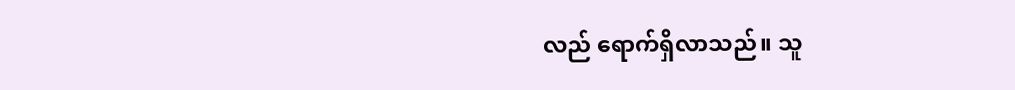လည် ရောက်ရှိလာသည်။ သူ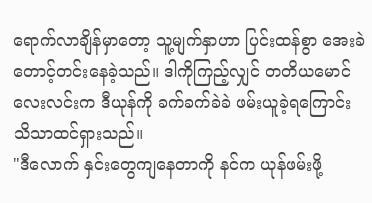ရောက်လာချိန်မှာတော့ သူ့မျက်နှာဟာ ပြင်းထန်စွာ အေးခဲတောင့်တင်းနေခဲ့သည်။ ဒါကိုကြည့်လျှင် တတိယမောင်လေးလင်းက ဒီယုန်ကို ခက်ခက်ခဲခဲ ဖမ်းယူခဲ့ရကြောင်း သိသာထင်ရှားသည်။
"ဒီလောက် နှင်းတွေကျနေတာကို နင်က ယုန်ဖမ်းဖို့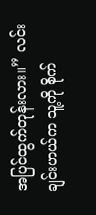အပြင်ထွက်တုန်းလား။” လင်းချင်းဟယ်က သူ့ကို စိုက်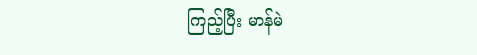ကြည့်ပြီး မာန်မဲ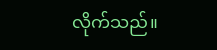လိုက်သည်။